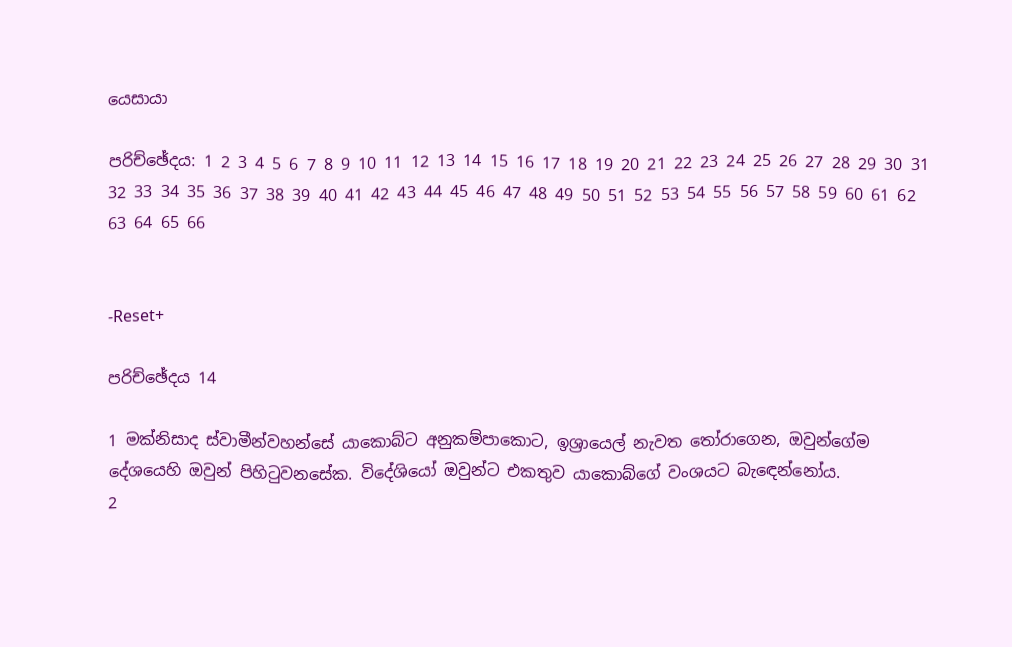යෙසායා

පරිච්ඡේදය: 1 2 3 4 5 6 7 8 9 10 11 12 13 14 15 16 17 18 19 20 21 22 23 24 25 26 27 28 29 30 31 32 33 34 35 36 37 38 39 40 41 42 43 44 45 46 47 48 49 50 51 52 53 54 55 56 57 58 59 60 61 62 63 64 65 66


-Reset+

පරිච්ඡේදය 14

1 මක්නිසාද ස්වාමීන්වහන්සේ යාකොබ්ට අනුකම්පාකොට, ඉශ්‍රායෙල් නැවත තෝරාගෙන, ඔවුන්ගේම දේශයෙහි ඔවුන් පිහිටුවනසේක. විදේශියෝ ඔවුන්ට එකතුව යාකොබ්ගේ වංශයට බැඳෙන්නෝය.
2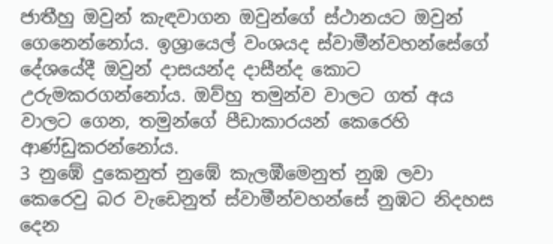ජාතීහු ඔවුන් කැඳවාගන ඔවුන්ගේ ස්ථානයට ඔවුන් ගෙනෙන්නෝය. ඉශ්‍රායෙල් වංශයද ස්වාමීන්වහන්සේගේ දේශයේදී ඔවුන් දාසයන්ද දාසීන්ද කොට උරුමකරගන්නෝය. ඔව්හු තමුන්ව වාලට ගත් අය වාලට ගෙන, තමුන්ගේ පීඩාකාරයන් කෙරෙහි ආණ්ඩුකරන්නෝය.
3 නුඹේ දුකෙනුත් නුඹේ කැලඹීමෙනුත් නුඹ ලවා කෙරෙවු බර වැඩෙනුත් ස්වාමීන්වහන්සේ නුඹට නිදහස දෙන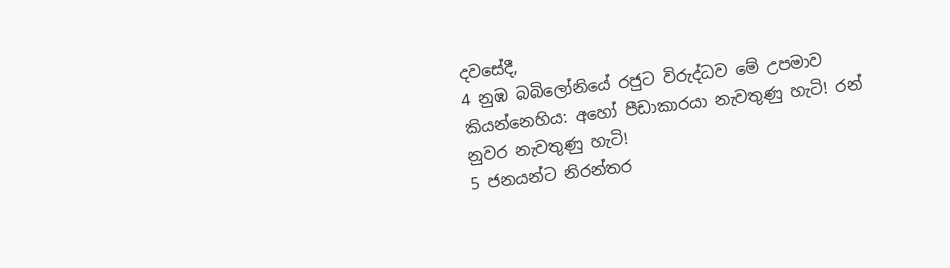දවසේදී,
4 නුඹ බබිලෝනියේ රජුට විරුද්ධව මේ උපමාව කියන්නෙහිය: අහෝ පීඩාකාරයා නැවතුණු හැටි! රන් නුවර නැවතුණු හැටි!
5 ජනයන්ට නිරන්තර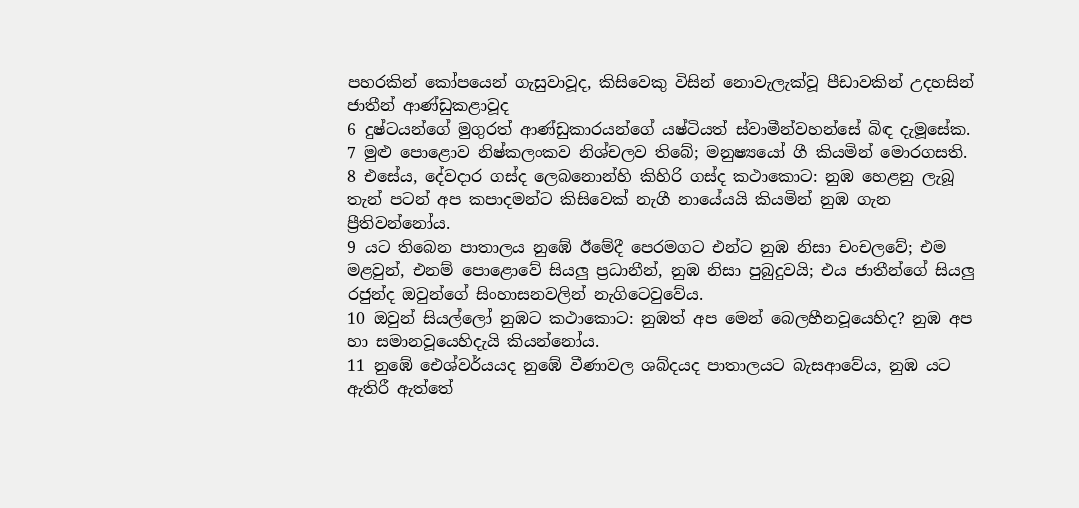පහරකින් කෝපයෙන් ගැසුවාවූද, කිසිවෙකු විසින් නොවැලැක්වූ පීඩාවකින් උදහසින් ජාතීන් ආණ්ඩුකළාවූද
6 දුෂ්ටයන්ගේ මුගුරත් ආණ්ඩුකාරයන්ගේ යෂ්ටියත් ස්වාමීන්වහන්සේ බිඳ දැමූසේක.
7 මුළු පොළොව නිෂ්කලංකව නිශ්චලව තිබේ; මනුෂ්‍යයෝ ගී කියමින් මොරගසති.
8 එසේය, දේවදාර ගස්ද ලෙබනොන්හි කිහිරි ගස්ද කථාකොට: නුඹ හෙළනු ලැබූ තැන් පටන් අප කපාදමන්ට කිසිවෙක් නැගී නායේයයි කියමින් නුඹ ගැන ප්‍රීතිවන්නෝය.
9 යට තිබෙන පාතාලය නුඹේ ඊමේදී පෙරමගට එන්ට නුඹ නිසා චංචලවේ; එම මළවුන්, එනම් පොළොවේ සියලු ප්‍රධානීන්, නුඹ නිසා පුබුදුවයි; එය ජාතීන්ගේ සියලු රජුන්ද ඔවුන්ගේ සිංහාසනවලින් නැගිටෙවුවේය.
10 ඔවුන් සියල්ලෝ නුඹට කථාකොට: නුඹත් අප මෙන් බෙලහීනවූයෙහිද? නුඹ අප හා සමානවූයෙහිදැයි කියන්නෝය.
11 නුඹේ ඓශ්වර්යයද නුඹේ වීණාවල ශබ්දයද පාතාලයට බැසආවේය, නුඹ යට ඇතිරී ඇත්තේ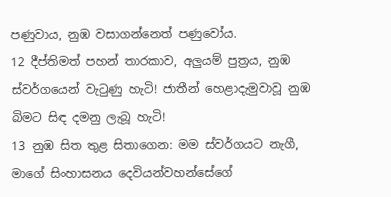පණුවාය, නුඹ වසාගන්නෙත් පණුවෝය.
12 දීප්තිමත් පහන් තාරකාව, අලුයම් පුත්‍රය, නුඹ ස්වර්ගයෙන් වැටුණු හැටි! ජාතීන් හෙළාදැමුවාවූ නුඹ බිමට සිඳ දමනු ලැබූ හැටි!
13 නුඹ සිත තුළ සිතාගෙන: මම ස්වර්ගයට නැගී, මාගේ සිංහාසනය දෙවියන්වහන්සේගේ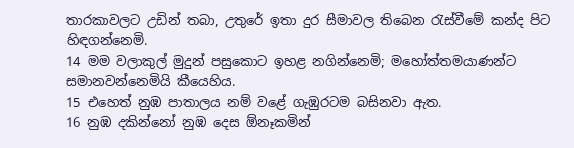තාරකාවලට උඩින් තබා, උතුරේ ඉතා දුර සීමාවල තිබෙන රැස්වීමේ කන්ද පිට හිඳගන්නෙමි.
14 මම වලාකුල් මුදුන් පසුකොට ඉහළ නගින්නෙමි; මහෝත්තමයාණන්ට සමානවන්නෙමියි කීයෙහිය.
15 එහෙත් නුඹ පාතාලය නම් වළේ ගැඹුරටම බසිනවා ඇත.
16 නුඹ දකින්නෝ නුඹ දෙස ඕනෑකමින්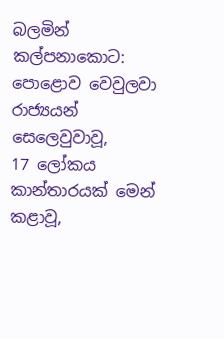බලමින් කල්පනාකොට: පොළොව වෙවුලවා රාජ්‍යයන් සෙලෙවුවාවූ,
17 ලෝකය කාන්තාරයක් මෙන් කළාවූ,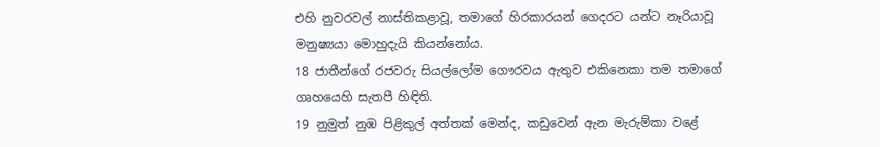එහි නුවරවල් නාස්තිකළාවූ, තමාගේ හිරකාරයන් ගෙදරට යන්ට නෑරියාවූ මනුෂ්‍යයා මොහුදැයි කියන්නෝය.
18 ජාතීන්ගේ රජවරු සියල්ලෝම ගෞරවය ඇතුව එකිනෙකා තම තමාගේ ගෘහයෙහි සැතපී හිඳිති.
19 නුමුත් නුඹ පිළිකුල් අත්තක් මෙන්ද, කඩුවෙන් ඇන මැරුම්කා වළේ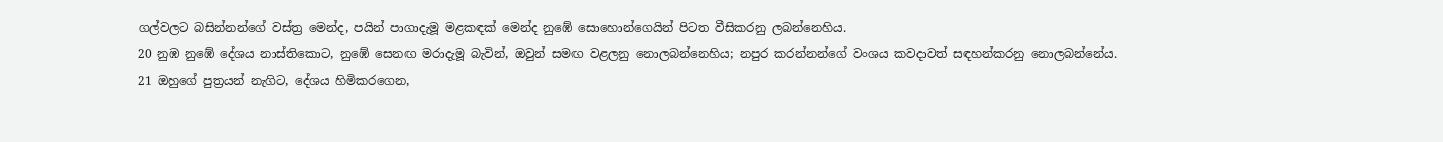ගල්වලට බසින්නන්ගේ වස්ත්‍ර මෙන්ද, පයින් පාගාදැමූ මළකඳක් මෙන්ද නුඹේ සොහොන්ගෙයින් පිටත වීසිකරනු ලබන්නෙහිය.
20 නුඹ නුඹේ දේශය නාස්තිකොට, නුඹේ සෙනඟ මරාදැමූ බැවින්, ඔවුන් සමඟ වළලනු නොලබන්නෙහිය; නපුර කරන්නන්ගේ වංශය කවදාවත් සඳහන්කරනු නොලබන්නේය.
21 ඔහුගේ පුත්‍රයන් නැගිට, දේශය හිමිකරගෙන,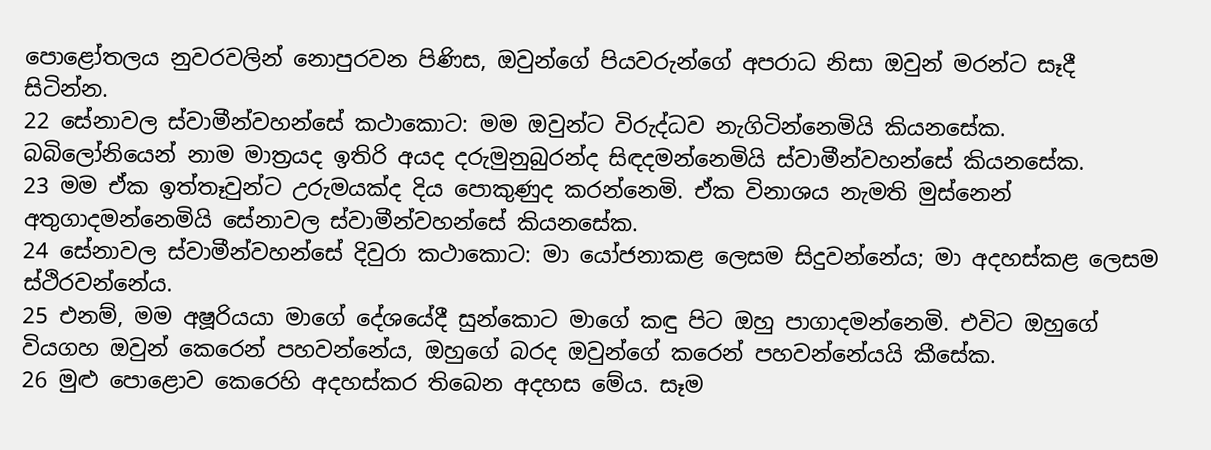පොළෝතලය නුවරවලින් නොපුරවන පිණිස, ඔවුන්ගේ පියවරුන්ගේ අපරාධ නිසා ඔවුන් මරන්ට සෑදී සිටින්න.
22 සේනාවල ස්වාමීන්වහන්සේ කථාකොට: මම ඔවුන්ට විරුද්ධව නැගිටින්නෙමියි කියනසේක. බබිලෝනියෙන් නාම මාත්‍රයද ඉතිරි අයද දරුමුනුබුරන්ද සිඳදමන්නෙමියි ස්වාමීන්වහන්සේ කියනසේක.
23 මම ඒක ඉත්තෑවුන්ට උරුමයක්ද දිය පොකුණුද කරන්නෙමි. ඒක විනාශය නැමති මුස්නෙන් අතුගාදමන්නෙමියි සේනාවල ස්වාමීන්වහන්සේ කියනසේක.
24 සේනාවල ස්වාමීන්වහන්සේ දිවුරා කථාකොට: මා යෝජනාකළ ලෙසම සිදුවන්නේය; මා අදහස්කළ ලෙසම ස්ථිරවන්නේය.
25 එනම්, මම අෂූරියයා මාගේ දේශයේදී සුන්කොට මාගේ කඳු පිට ඔහු පාගාදමන්නෙමි. එවිට ඔහුගේ වියගහ ඔවුන් කෙරෙන් පහවන්නේය, ඔහුගේ බරද ඔවුන්ගේ කරෙන් පහවන්නේයයි කීසේක.
26 මුළු පොළොව කෙරෙහි අදහස්කර තිබෙන අදහස මේය. සෑම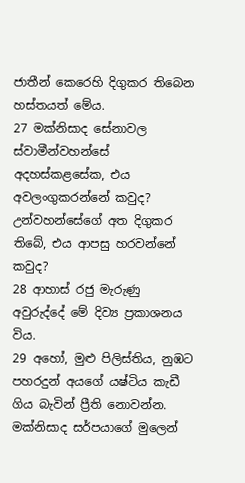ජාතීන් කෙරෙහි දිගුකර තිබෙන හස්තයත් මේය.
27 මක්නිසාද සේනාවල ස්වාමීන්වහන්සේ අදහස්කළසේක, එය අවලංගුකරන්නේ කවුද? උන්වහන්සේගේ අත දිගුකර තිබේ, එය ආපසු හරවන්නේ කවුද?
28 ආහාස් රජු මැරුණු අවුරුද්දේ මේ දිව්‍ය ප්‍රකාශනය විය.
29 අහෝ, මුළු පිලිස්තිය, නුඹට පහරදුන් අයගේ යෂ්ටිය කැඩී ගිය බැවින් ප්‍රීති නොවන්න. මක්නිසාද සර්පයාගේ මුලෙන්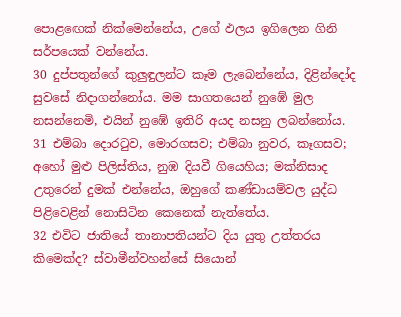පොළඟෙක් නික්මෙන්නේය, උගේ ඵලය ඉගිලෙන ගිනි සර්පයෙක් වන්නේය.
30 දුප්පතුන්ගේ කුලුඳුලන්ට කෑම ලැබෙන්නේය, දිළින්දෝද සුවසේ නිදාගන්නෝය. මම සාගතයෙන් නුඹේ මුල නසන්නෙමි, එයින් නුඹේ ඉතිරි අයද නසනු ලබන්නෝය.
31 එම්බා දොරටුව, මොරගසව; එම්බා නුවර, කෑගසව; අහෝ මුළු පිලිස්තිය, නුඹ දියවී ගියෙහිය; මක්නිසාද උතුරෙන් දුමක් එන්නේය, ඔහුගේ කණ්ඩායම්වල යුද්ධ පිළිවෙළින් නොසිටින කෙනෙක් නැත්තේය.
32 එවිට ජාතියේ තානාපතියන්ට දිය යුතු උත්තරය කිමෙක්ද? ස්වාමීන්වහන්සේ සියොන්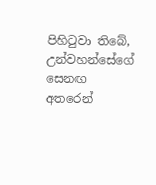පිහිටුවා තිබේ, උන්වහන්සේගේ සෙනඟ අතරෙන්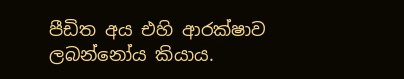පීඩිත අය එහි ආරක්ෂාව ලබන්නෝය කියාය.